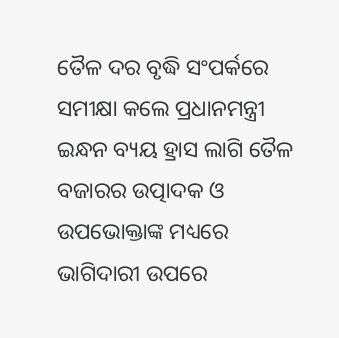ତୈଳ ଦର ବୃଦ୍ଧି ସଂପର୍କରେ ସମୀକ୍ଷା କଲେ ପ୍ରଧାନମନ୍ତ୍ରୀ
ଇନ୍ଧନ ବ୍ୟୟ ହ୍ରାସ ଲାଗି ତୈଳ ବଜାରର ଉତ୍ପାଦକ ଓ ଉପଭୋକ୍ତାଙ୍କ ମଧ୍ୟରେ ଭାଗିଦାରୀ ଉପରେ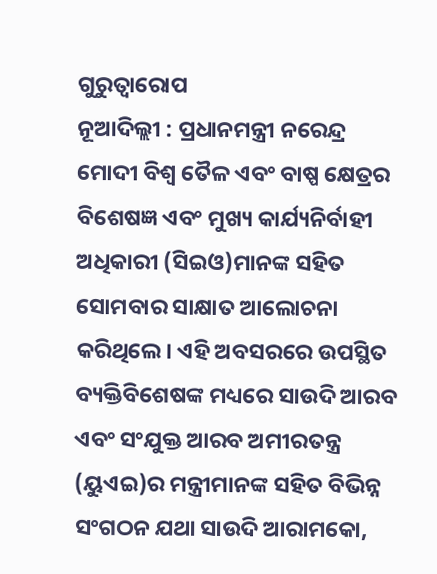ଗୁରୁତ୍ୱାରୋପ
ନୂଆଦିଲ୍ଲୀ : ପ୍ରଧାନମନ୍ତ୍ରୀ ନରେନ୍ଦ୍ର ମୋଦୀ ବିଶ୍ୱ ତୈଳ ଏବଂ ବାଷ୍ପ କ୍ଷେତ୍ରର ବିଶେଷଜ୍ଞ ଏବଂ ମୁଖ୍ୟ କାର୍ଯ୍ୟନିର୍ବାହୀ ଅଧିକାରୀ (ସିଇଓ)ମାନଙ୍କ ସହିତ ସୋମବାର ସାକ୍ଷାତ ଆଲୋଚନା କରିଥିଲେ। ଏହି ଅବସରରେ ଉପସ୍ଥିତ ବ୍ୟକ୍ତିବିଶେଷଙ୍କ ମଧ୍ୟରେ ସାଉଦି ଆରବ ଏବଂ ସଂଯୁକ୍ତ ଆରବ ଅମୀରତନ୍ତ୍ର (ୟୁଏଇ)ର ମନ୍ତ୍ରୀମାନଙ୍କ ସହିତ ବିଭିନ୍ନ ସଂଗଠନ ଯଥା ସାଉଦି ଆରାମକୋ,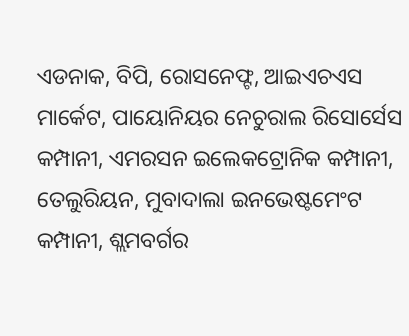ଏଡନାକ, ବିପି, ରୋସନେଫ୍ଟ, ଆଇଏଚଏସ ମାର୍କେଟ, ପାୟୋନିୟର ନେଚୁରାଲ ରିସୋର୍ସେସ କମ୍ପାନୀ, ଏମରସନ ଇଲେକଟ୍ରୋନିକ କମ୍ପାନୀ, ତେଲୁରିୟନ, ମୁବାଦାଲା ଇନଭେଷ୍ଟମେଂଟ କମ୍ପାନୀ, ଶ୍ଲମବର୍ଗର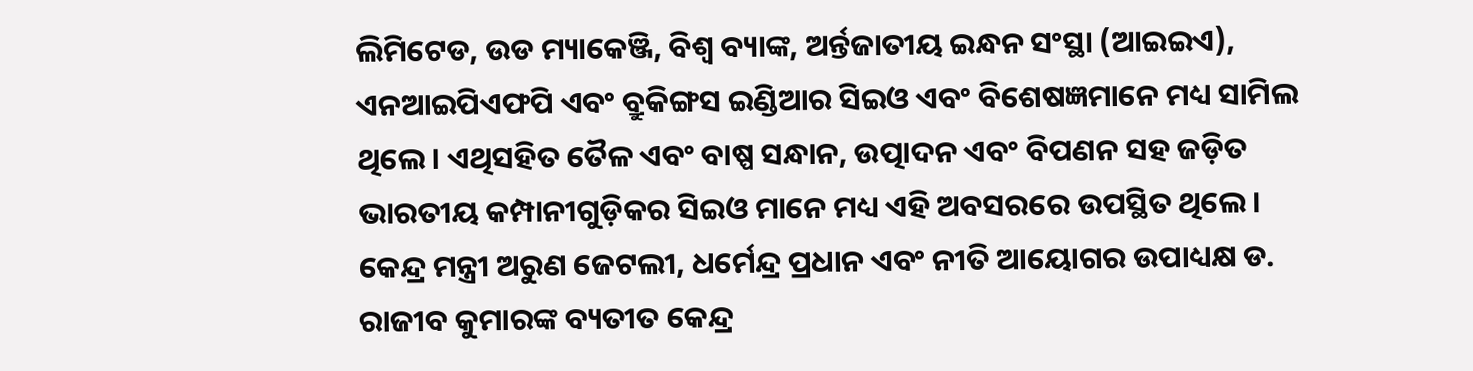ଲିମିଟେଡ, ଉଡ ମ୍ୟାକେଞ୍ଜି, ବିଶ୍ୱ ବ୍ୟାଙ୍କ, ଅର୍ନ୍ତଜାତୀୟ ଇନ୍ଧନ ସଂସ୍ଥା (ଆଇଇଏ), ଏନଆଇପିଏଫପି ଏବଂ ବ୍ରୁକିଙ୍ଗସ ଇଣ୍ଡିଆର ସିଇଓ ଏବଂ ବିଶେଷଜ୍ଞମାନେ ମଧ୍ୟ ସାମିଲ ଥିଲେ। ଏଥିସହିତ ତୈଳ ଏବଂ ବାଷ୍ପ ସନ୍ଧାନ, ଉତ୍ପାଦନ ଏବଂ ବିପଣନ ସହ ଜଡ଼ିତ ଭାରତୀୟ କମ୍ପାନୀଗୁଡ଼ିକର ସିଇଓ ମାନେ ମଧ୍ୟ ଏହି ଅବସରରେ ଉପସ୍ଥିତ ଥିଲେ। କେନ୍ଦ୍ର ମନ୍ତ୍ରୀ ଅରୁଣ ଜେଟଲୀ, ଧର୍ମେନ୍ଦ୍ର ପ୍ରଧାନ ଏବଂ ନୀତି ଆୟୋଗର ଉପାଧ୍ୟକ୍ଷ ଡ. ରାଜୀବ କୁମାରଙ୍କ ବ୍ୟତୀତ କେନ୍ଦ୍ର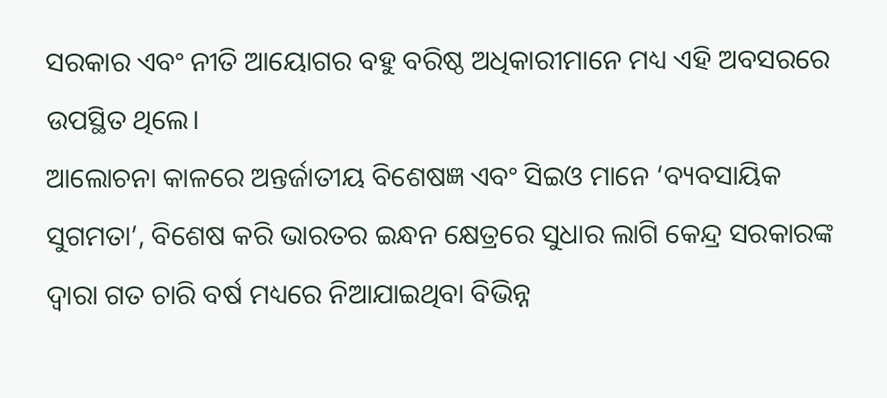ସରକାର ଏବଂ ନୀତି ଆୟୋଗର ବହୁ ବରିଷ୍ଠ ଅଧିକାରୀମାନେ ମଧ୍ୟ ଏହି ଅବସରରେ ଉପସ୍ଥିତ ଥିଲେ।
ଆଲୋଚନା କାଳରେ ଅନ୍ତର୍ଜାତୀୟ ବିଶେଷଜ୍ଞ ଏବଂ ସିଇଓ ମାନେ ‘ବ୍ୟବସାୟିକ ସୁଗମତା’, ବିଶେଷ କରି ଭାରତର ଇନ୍ଧନ କ୍ଷେତ୍ରରେ ସୁଧାର ଲାଗି କେନ୍ଦ୍ର ସରକାରଙ୍କ ଦ୍ୱାରା ଗତ ଚାରି ବର୍ଷ ମଧ୍ୟରେ ନିଆଯାଇଥିବା ବିଭିନ୍ନ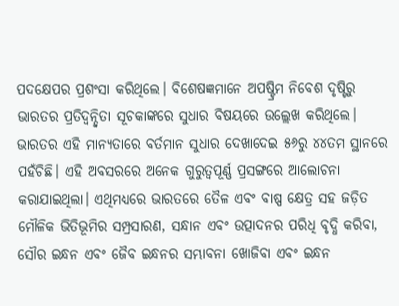ପଦକ୍ଷେପର ପ୍ରଶଂସା କରିଥିଲେ। ବିଶେଷଜ୍ଞମାନେ ଅପଷ୍ଟ୍ରିମ ନିବେଶ ଦୃଷ୍ଟିରୁ ଭାରତର ପ୍ରତିଦ୍ୱନ୍ଦ୍ୱିତା ସୂଚକାଙ୍କରେ ସୁଧାର ବିଷୟରେ ଉଲ୍ଲେଖ କରିଥିଲେ। ଭାରତର ଏହି ମାନ୍ୟତାରେ ବର୍ତମାନ ସୁଧାର ଦେଖାଦେଇ ୫୬ରୁ ୪୪ତମ ସ୍ଥାନରେ ପହଁଚିଛି। ଏହି ଅବସରରେ ଅନେକ ଗୁରୁତ୍ୱପୂର୍ଣ୍ଣ ପ୍ରସଙ୍ଗରେ ଆଲୋଚନା କରାଯାଇଥିଲା। ଏଥିମଧ୍ୟରେ ଭାରତରେ ତୈଳ ଏବଂ ବାଷ୍ପ କ୍ଷେତ୍ର ସହ ଜଡ଼ିତ ମୌଳିକ ଭିତିଭୂମିର ସମ୍ପ୍ରସାରଣ, ସନ୍ଧାନ ଏବଂ ଉତ୍ପାଦନର ପରିଧି ବୃଦ୍ଧି କରିବା, ସୌର ଇନ୍ଧନ ଏବଂ ଜୈବ ଇନ୍ଧନର ସମ୍ଭାବନା ଖୋଜିବା ଏବଂ ଇନ୍ଧନ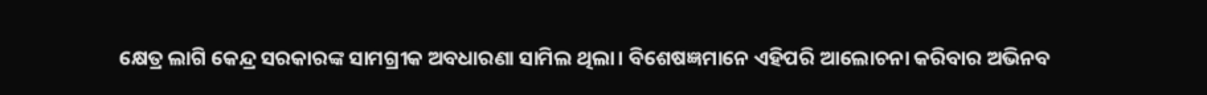କ୍ଷେତ୍ର ଲାଗି କେନ୍ଦ୍ର ସରକାରଙ୍କ ସାମଗ୍ରୀକ ଅବଧାରଣା ସାମିଲ ଥିଲା। ବିଶେଷଜ୍ଞମାନେ ଏହିପରି ଆଲୋଚନା କରିବାର ଅଭିନବ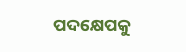ପଦକ୍ଷେପକୁ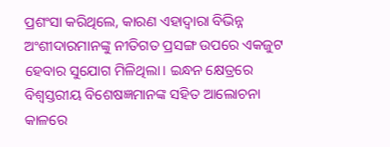ପ୍ରଶଂସା କରିଥିଲେ, କାରଣ ଏହାଦ୍ୱାରା ବିଭିନ୍ନ ଅଂଶୀଦାରମାନଙ୍କୁ ନୀତିଗତ ପ୍ରସଙ୍ଗ ଉପରେ ଏକଜୁଟ ହେବାର ସୁଯୋଗ ମିଳିଥିଲା। ଇନ୍ଧନ କ୍ଷେତ୍ରରେ ବିଶ୍ୱସ୍ତରୀୟ ବିଶେଷଜ୍ଞମାନଙ୍କ ସହିତ ଆଲୋଚନା କାଳରେ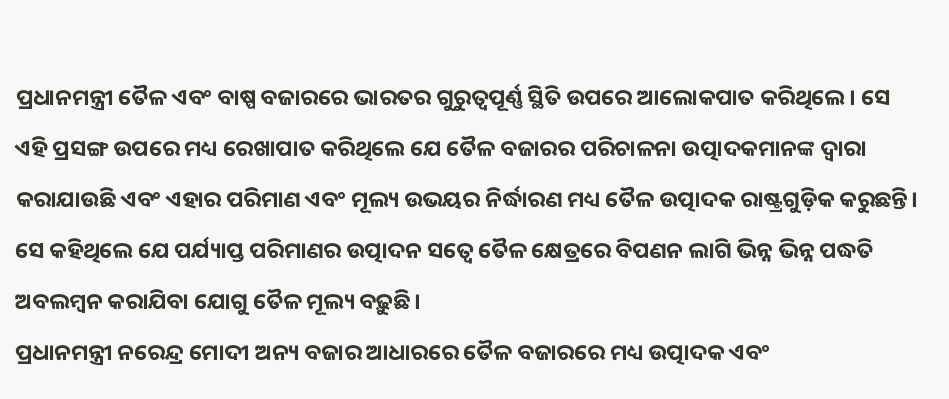ପ୍ରଧାନମନ୍ତ୍ରୀ ତୈଳ ଏବଂ ବାଷ୍ପ ବଜାରରେ ଭାରତର ଗୁରୁତ୍ୱପୂର୍ଣ୍ଣ ସ୍ଥିତି ଉପରେ ଆଲୋକପାତ କରିଥିଲେ। ସେ ଏହି ପ୍ରସଙ୍ଗ ଉପରେ ମଧ୍ୟ ରେଖାପାତ କରିଥିଲେ ଯେ ତୈଳ ବଜାରର ପରିଚାଳନା ଉତ୍ପାଦକମାନଙ୍କ ଦ୍ୱାରା କରାଯାଉଛି ଏବଂ ଏହାର ପରିମାଣ ଏବଂ ମୂଲ୍ୟ ଉଭୟର ନିର୍ଦ୍ଧାରଣ ମଧ୍ୟ ତୈଳ ଉତ୍ପାଦକ ରାଷ୍ଟ୍ରଗୁଡ଼ିକ କରୁଛନ୍ତି। ସେ କହିଥିଲେ ଯେ ପର୍ଯ୍ୟାପ୍ତ ପରିମାଣର ଉତ୍ପାଦନ ସତ୍ୱେ ତୈଳ କ୍ଷେତ୍ରରେ ବିପଣନ ଲାଗି ଭିନ୍ନ ଭିନ୍ନ ପଦ୍ଧତି ଅବଲମ୍ବନ କରାଯିବା ଯୋଗୁ ତୈଳ ମୂଲ୍ୟ ବଢ଼ୁଛି।
ପ୍ରଧାନମନ୍ତ୍ରୀ ନରେନ୍ଦ୍ର ମୋଦୀ ଅନ୍ୟ ବଜାର ଆଧାରରେ ତୈଳ ବଜାରରେ ମଧ୍ୟ ଉତ୍ପାଦକ ଏବଂ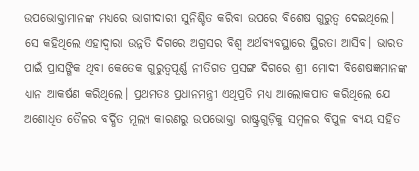ଉପଭୋକ୍ତାମାନଙ୍କ ମଧ୍ୟରେ ଭାଗୀଦାରୀ ସୁନିଶ୍ଚିତ କରିବା ଉପରେ ବିଶେଷ ଗୁରୁତ୍ୱ ଦେଇଥିଲେ। ସେ କହିଥିଲେ ଏହାଦ୍ୱାରା ଉନ୍ନତି ଦିଗରେ ଅଗ୍ରସର ବିଶ୍ୱ ଅର୍ଥବ୍ୟବସ୍ଥାରେ ସ୍ଥିରତା ଆସିବ। ଭାରତ ପାଇଁ ପ୍ରାସଙ୍ଗିକ ଥିବା କେତେକ ଗୁରୁତ୍ୱପୂର୍ଣ୍ଣ ନୀତିଗତ ପ୍ରସଙ୍ଗ ଦିଗରେ ଶ୍ରୀ ମୋଦୀ ବିଶେଷଜ୍ଞମାନଙ୍କ ଧ୍ୟାନ ଆକର୍ଷଣ କରିଥିଲେ। ପ୍ରଥମତଃ ପ୍ରଧାନମନ୍ତ୍ରୀ ଏଥିପ୍ରତି ମଧ୍ୟ ଆଲୋକପାତ କରିଥିଲେ ଯେ ଅଶୋଧିତ ତୈଳର ବର୍ଦ୍ଧିତ ମୂଲ୍ୟ କାରଣରୁ ଉପଭୋକ୍ତା ରାଷ୍ଟ୍ରଗୁଡ଼ିକୁ ସମ୍ବଳର ବିପୁଳ ବ୍ୟୟ ସହିତ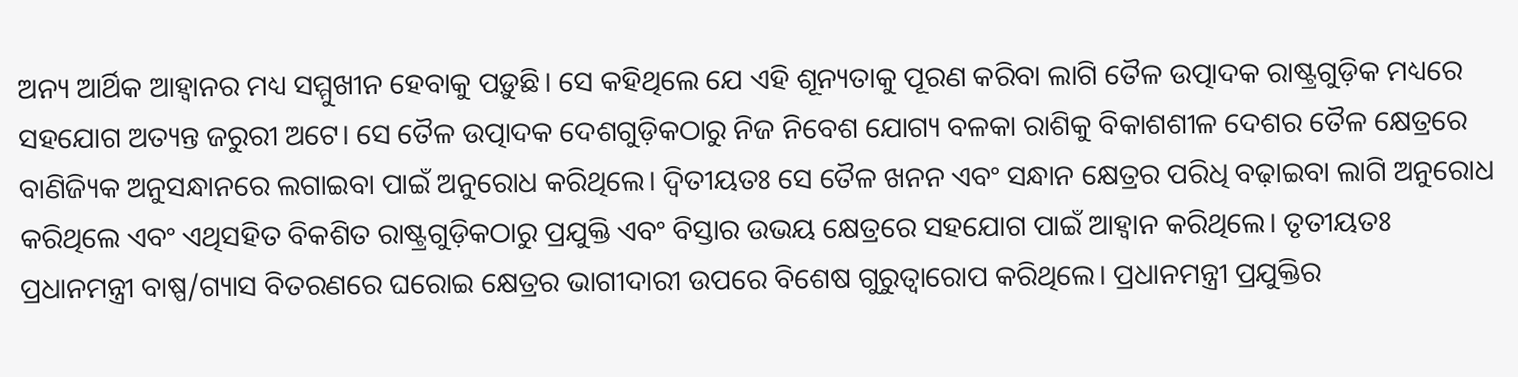ଅନ୍ୟ ଆର୍ଥିକ ଆହ୍ୱାନର ମଧ୍ୟ ସମ୍ମୁଖୀନ ହେବାକୁ ପଡ଼ୁଛି। ସେ କହିଥିଲେ ଯେ ଏହି ଶୂନ୍ୟତାକୁ ପୂରଣ କରିବା ଲାଗି ତୈଳ ଉତ୍ପାଦକ ରାଷ୍ଟ୍ରଗୁଡ଼ିକ ମଧ୍ୟରେ ସହଯୋଗ ଅତ୍ୟନ୍ତ ଜରୁରୀ ଅଟେ। ସେ ତୈଳ ଉତ୍ପାଦକ ଦେଶଗୁଡ଼ିକଠାରୁ ନିଜ ନିବେଶ ଯୋଗ୍ୟ ବଳକା ରାଶିକୁ ବିକାଶଶୀଳ ଦେଶର ତୈଳ କ୍ଷେତ୍ରରେ ବାଣିଜ୍ୟିକ ଅନୁସନ୍ଧାନରେ ଲଗାଇବା ପାଇଁ ଅନୁରୋଧ କରିଥିଲେ। ଦ୍ୱିତୀୟତଃ ସେ ତୈଳ ଖନନ ଏବଂ ସନ୍ଧାନ କ୍ଷେତ୍ରର ପରିଧି ବଢ଼ାଇବା ଲାଗି ଅନୁରୋଧ କରିଥିଲେ ଏବଂ ଏଥିସହିତ ବିକଶିତ ରାଷ୍ଟ୍ରଗୁଡ଼ିକଠାରୁ ପ୍ରଯୁକ୍ତି ଏବଂ ବିସ୍ତାର ଉଭୟ କ୍ଷେତ୍ରରେ ସହଯୋଗ ପାଇଁ ଆହ୍ୱାନ କରିଥିଲେ। ତୃତୀୟତଃ ପ୍ରଧାନମନ୍ତ୍ରୀ ବାଷ୍ପ/ଗ୍ୟାସ ବିତରଣରେ ଘରୋଇ କ୍ଷେତ୍ରର ଭାଗୀଦାରୀ ଉପରେ ବିଶେଷ ଗୁରୁତ୍ୱାରୋପ କରିଥିଲେ। ପ୍ରଧାନମନ୍ତ୍ରୀ ପ୍ରଯୁକ୍ତିର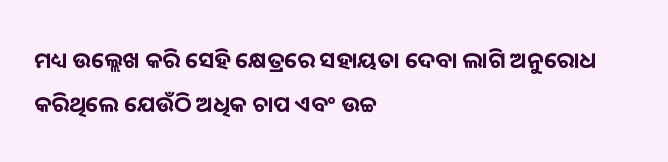ମଧ୍ୟ ଉଲ୍ଲେଖ କରି ସେହି କ୍ଷେତ୍ରରେ ସହାୟତା ଦେବା ଲାଗି ଅନୁରୋଧ କରିଥିଲେ ଯେଉଁଠି ଅଧିକ ଚାପ ଏବଂ ଉଚ୍ଚ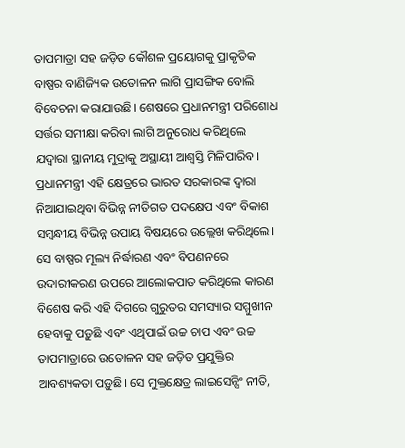ତାପମାତ୍ରା ସହ ଜଡ଼ିତ କୌଶଳ ପ୍ରୟୋଗକୁ ପ୍ରାକୃତିକ ବାଷ୍ପର ବାଣିଜ୍ୟିକ ଉତୋଳନ ଲାଗି ପ୍ରାସଙ୍ଗିକ ବୋଲି ବିବେଚନା କରାଯାଉଛି। ଶେଷରେ ପ୍ରଧାନମନ୍ତ୍ରୀ ପରିଶୋଧ ସର୍ତ୍ତର ସମୀକ୍ଷା କରିବା ଲାଗି ଅନୁରୋଧ କରିଥିଲେ ଯଦ୍ୱାରା ସ୍ଥାନୀୟ ମୁଦ୍ରାକୁ ଅସ୍ଥାୟୀ ଆଶ୍ୱସ୍ତି ମିଳିପାରିବ। ପ୍ରଧାନମନ୍ତ୍ରୀ ଏହି କ୍ଷେତ୍ରରେ ଭାରତ ସରକାରଙ୍କ ଦ୍ୱାରା ନିଆଯାଇଥିବା ବିଭିନ୍ନ ନୀତିଗତ ପଦକ୍ଷେପ ଏବଂ ବିକାଶ ସମ୍ବନ୍ଧୀୟ ବିଭିନ୍ନ ଉପାୟ ବିଷୟରେ ଉଲ୍ଲେଖ କରିଥିଲେ। ସେ ବାଷ୍ପର ମୂଲ୍ୟ ନିର୍ଦ୍ଧାରଣ ଏବଂ ବିପଣନରେ ଉଦାରୀକରଣ ଉପରେ ଆଲୋକପାତ କରିଥିଲେ କାରଣ ବିଶେଷ କରି ଏହି ଦିଗରେ ଗୁରୁତର ସମସ୍ୟାର ସମ୍ମୁଖୀନ ହେବାକୁ ପଡ଼ୁଛି ଏବଂ ଏଥିପାଇଁ ଉଚ୍ଚ ଚାପ ଏବଂ ଉଚ୍ଚ ତାପମାତ୍ରାରେ ଉତୋଳନ ସହ ଜଡ଼ିତ ପ୍ରଯୁକ୍ତିର ଆବଶ୍ୟକତା ପଡ଼ୁଛି। ସେ ମୁକ୍ତକ୍ଷେତ୍ର ଲାଇସେନ୍ସିଂ ନୀତି,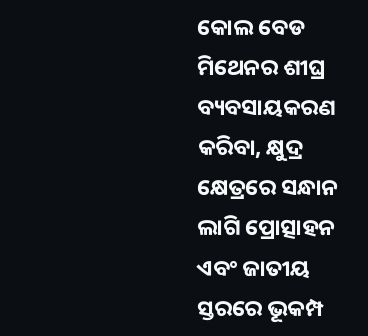କୋଲ ବେଡ ମିଥେନର ଶୀଘ୍ର ବ୍ୟବସାୟକରଣ କରିବା, କ୍ଷୁଦ୍ର କ୍ଷେତ୍ରରେ ସନ୍ଧାନ ଲାଗି ପ୍ରୋତ୍ସାହନ ଏବଂ ଜାତୀୟ ସ୍ତରରେ ଭୂକମ୍ପ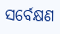ସର୍ବେକ୍ଷଣ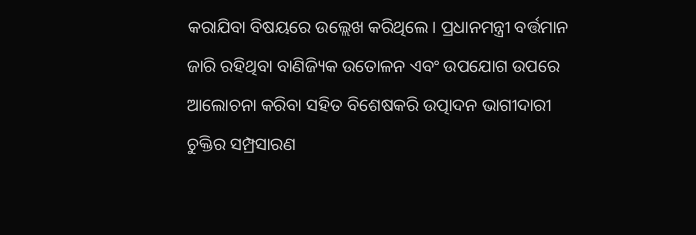କରାଯିବା ବିଷୟରେ ଉଲ୍ଲେଖ କରିଥିଲେ। ପ୍ରଧାନମନ୍ତ୍ରୀ ବର୍ତ୍ତମାନ ଜାରି ରହିଥିବା ବାଣିଜ୍ୟିକ ଉତୋଳନ ଏବଂ ଉପଯୋଗ ଉପରେ ଆଲୋଚନା କରିବା ସହିତ ବିଶେଷକରି ଉତ୍ପାଦନ ଭାଗୀଦାରୀ ଚୁକ୍ତିର ସମ୍ପ୍ରସାରଣ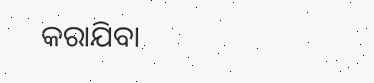କରାଯିବା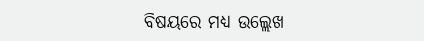ବିଷୟରେ ମଧ୍ୟ ଉଲ୍ଲେଖ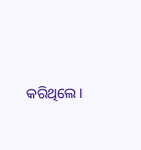କରିଥିଲେ।